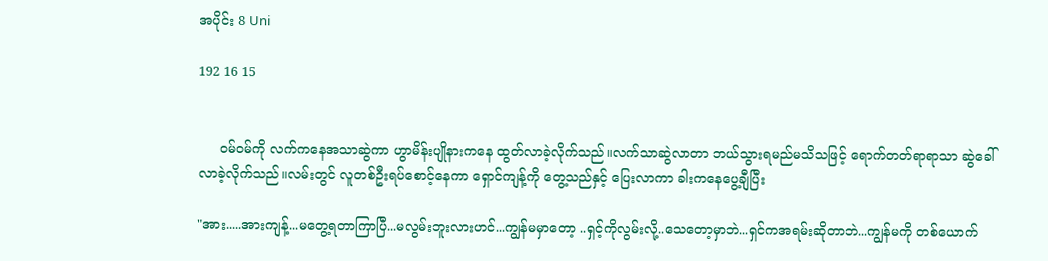အပိုင်း 8 Uni

192 16 15


     ၀မ်၀မ်ကို လက်ကနေအသာဆွဲကာ ဟွာမိန်းပျိုနားကနေ ထွတ်လာခဲ့လိုက်သည်။လက်သာဆွဲလာတာ ဘယ်သွားရမည်မသိသဖြင့် ရောက်တတ်ရာရာသာ ဆွဲခေါ်လာခဲ့လိုက်သည်။လမ်းတွင် လူတစ်ဦးရပ်စောင့်နေကာ ရှောင်ကျန့်ကို တွေ့သည်နှင့် ပြေးလာကာ ခါးကနေပွေ့ချီပြီး

"အား.....အားကျန့်...မတွေ့ရတာကြာပြီ...မလွမ်းဘူးလားဟင်...ကျွန်မမှာတော့ ..ရှင့်ကိုလွမ်းလို့..သေတော့မှာဘဲ...ရှင်ကအရမ်းဆိုတာဘဲ...ကျွန်မကို တစ်ယောက်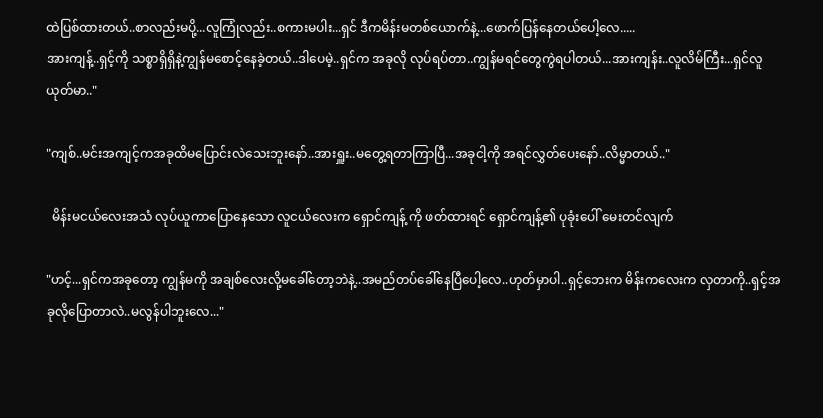ထဲပြစ်ထားတယ်..စာလည်းမပို့...လူကြုံလည်း..စကားမပါး...ရှင် ဒီကမိန်းမ‌တစ်ယောက်နဲ့...ဖောက်ပြန်နေတယ်ပေါ့လေ.....
အားကျန့်..ရှင့်ကို သစ္စာရှိရှိနဲ့ကျွန်မစောင့်နေခဲ့တယ်..ဒါပေမဲ့..ရှင်က အခုလို လုပ်ရပ်တာ..ကျွန်မရင်တွေကွဲရပါတယ်...အားကျန်း..လူလိမ်ကြီး...ရှင်လူယုတ်မာ.."

"ကျစ်..မင်းအကျင့်ကအခုထိမပြောင်းလဲသေးဘူးနော်..အားရှူး..မတွေ့ရတာကြာပြီ...အခုငါ့ကို အရင်လွှတ်ပေးနော်..လိမ္မာတယ်.."

  မိန်းမငယ်လေးအသံ လုပ်ယူကာပြောနေသော လူငယ်လေးက ရှောင်ကျန့် ကို ဖတ်ထားရင် ရှောင်ကျန့်၏ ပုခုံးပေါ် မေးတင်လျက်

"ဟင့်...ရှင်ကအခုတော့ ကျွန်မကို အချစ်လေးလို့မခေါ်တော့ဘဲနဲ့..အမည်တပ်ခေါ်နေပြီပေါ့လေ..ဟုတ်မှာပါ..ရှင့်ဘေးက ‌မိန်းကလေးက လှတာကို..ရှင့်အခုလိုပြောတာလဲ..မလွန်ပါဘူးလေ..."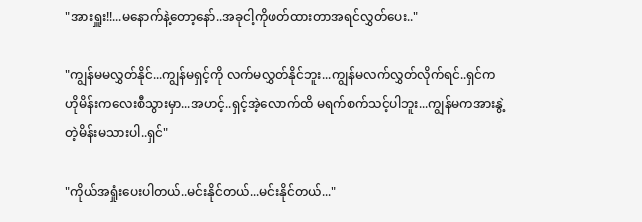"အားရှူး!!...မနောက်နဲ့တော့နော်..အခုငါ့ကိုဖတ်ထားတာအရင်လွှတ်ပေး.."

"ကျွန်မမလွှတ်နိုင်...ကျွန်မရှင့်ကို လက်မလွှတ်နိုင်ဘူး...ကျွန်မလက်လွှတ်လိုက်ရင်..ရှင်က ဟိုမိန်းကလေးစီသွားမှာ...အဟင့်..ရှင့်အဲ့လောက်ထိ မရက်စက်သင့်ပါဘူး...ကျွန်မကအားနွဲ့တဲ့မိန်းမသားပါ..ရှင်"

"ကိုယ်အရှုံးပေးပါတယ်..မင်းနိုင်တယ်...မင်းနိုင်တယ်..."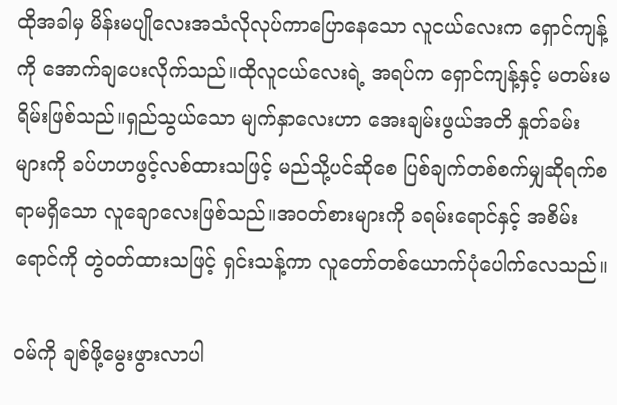ထိုအခါမှ မိန်းမပျိုလေးအသံလိုလုပ်ကာပြောနေသော လူငယ်လေးက ရှောင်ကျန့်ကို အောက်ချပေးလိုက်သည်။ထိုလူငယ်လေးရဲ့ အရပ်က ရှောင်ကျန့်နှင့် မတမ်းမရိမ်းဖြစ်သည်။ရှည်သွယ်သော မျက်နှာလေးဟာ အေးချမ်းဖွယ်အတိ နှုတ်ခမ်းများကို ခပ်ဟဟဖွင့်လစ်ထားသဖြင့် မည်သို့ပင်ဆိုစေ ပြစ်ချက်တစ်စက်မျှဆိုရက်စရာမရှိသော လူချောလေးဖြစ်သည်။အ၀တ်စားများကို ခရမ်းရောင်နှင့် အစိမ်းရောင်ကို တွဲ၀တ်ထားသဖြင့် ရှင်းသန့်ကာ လူတော်တစ်ယောက်ပုံပေါက်လေသည်။

၀မ်ကို ချစ်ဖို့မွေးဖွားလာပါ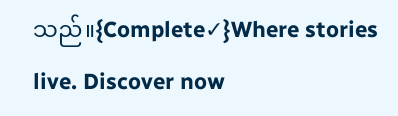သည်။{Complete✓}Where stories live. Discover now